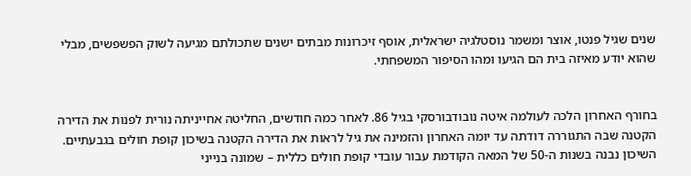שנים שגיל פנטו, אוצר ומשמר נוסטלגיה ישראלית, אוסף זיכרונות מבתים ישנים שתכולתם מגיעה לשוק הפשפשים, מבלי שהוא יודע מאיזה בית הם הגיעו ומהו הסיפור המשפחתי.


בחורף האחרון הלכה לעולמה איטה נובודבורסקי בגיל 86. לאחר כמה חודשים, החליטה אחייניתה נורית לפנות את הדירה הקטנה שבה התגוררה דודתה עד יומה האחרון והזמינה את גיל לראות את הדירה הקטנה בשיכון קופת חולים בגבעתיים. השיכון נבנה בשנות ה-50 של המאה הקודמת עבור עובדי קופת חולים כללית – שמונה בנייני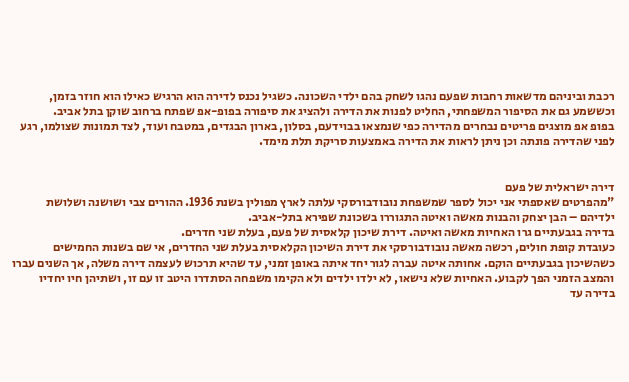רכבת וביניהם מדשאות רחבות שפעם נהגו לשחק בהם ילדי השכונה. כשגיל נכנס לדירה הוא הרגיש כאילו הוא חוזר בזמן, וכששמע גם את הסיפור המשפחתי, החליט לפנות את הדירה ולהציג את סיפורה בפופ-אפ שפתח ברחוב שוקן בתל אביב.
בפופ אפ מוצגים פריטים נבחרים מהדירה כפי שנמצאו בבוידעם, בסלון, בארון הבגדים, במטבח ועוד, לצד תמונות שצולמו, רגע לפני שהדירה פונתה וכן ניתן לראות את הדירה באמצעות סריקת תלת מימד.


דירה ישראלית של פעם
"מהפרטים שאספתי אני יכול לספר שמשפחת נובודבורסקי עלתה לארץ מפולין בשנת 1936. ההורים צבי ושושנה ושלושת ילדיהם – הבן יצחק והבנות מאשה ואיטה התגוררו בשכונת שפירא בתל-אביב.
בדירה בגבעתיים גרו האחיות מאשה ואיטה. דירת שיכון קלאסית של פעם, בעלת שני חדרים.
כעובדת קופת חולים, רכשה מאשה נובודבורסקי את דירת השיכון הקלאסית בעלת שני החדרים, אי שם בשנות החמישים כשהשיכון בגבעתיים הוקם. אחותה איטה עברה לגור יחד איתה באופן זמני, עד שהיא תרכוש לעצמה דירה משלה, אך השנים עברו והמצב הזמני הפך לקבוע. האחיות שלא נישאו, לא ילדו ילדים ולא הקימו משפחה הסתדרו היטב זו עם זו, ושתיהן חיו יחדיו בדירה עד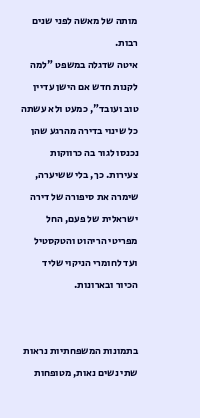מותה של מאשה לפני שנים רבות.
איטה שדגלה במשפט "למה לקנות חדש אם הישן עדיין טוב ועובד", כמעט ולא עשתה כל שינוי בדירה מהרגע שהן נכנסו לגור בה כרווקות צעירות. כך, בלי ששיערה, שימרה את סיפורה של דירה ישראלית של פעם, החל מפריטי הריהוט והטקסטיל ועד לחומרי הניקוי שליד הכיור ובארונות.


בתמונות המשפחתיות נראות שתי נשים נאות, מטופחות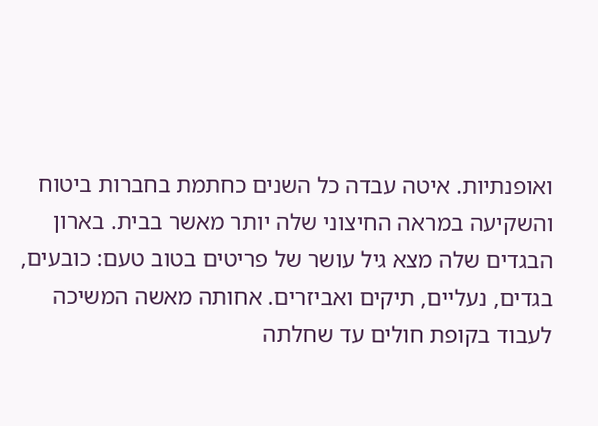ואופנתיות. איטה עבדה כל השנים כחתמת בחברות ביטוח והשקיעה במראה החיצוני שלה יותר מאשר בבית. בארון הבגדים שלה מצא גיל עושר של פריטים בטוב טעם: כובעים, בגדים, נעליים, תיקים ואביזרים. אחותה מאשה המשיכה לעבוד בקופת חולים עד שחלתה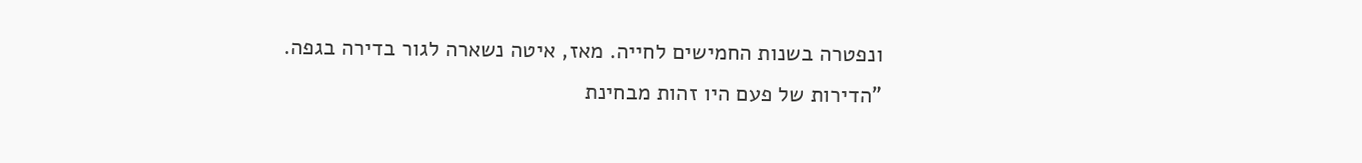ונפטרה בשנות החמישים לחייה. מאז, איטה נשארה לגור בדירה בגפה.
"הדירות של פעם היו זהות מבחינת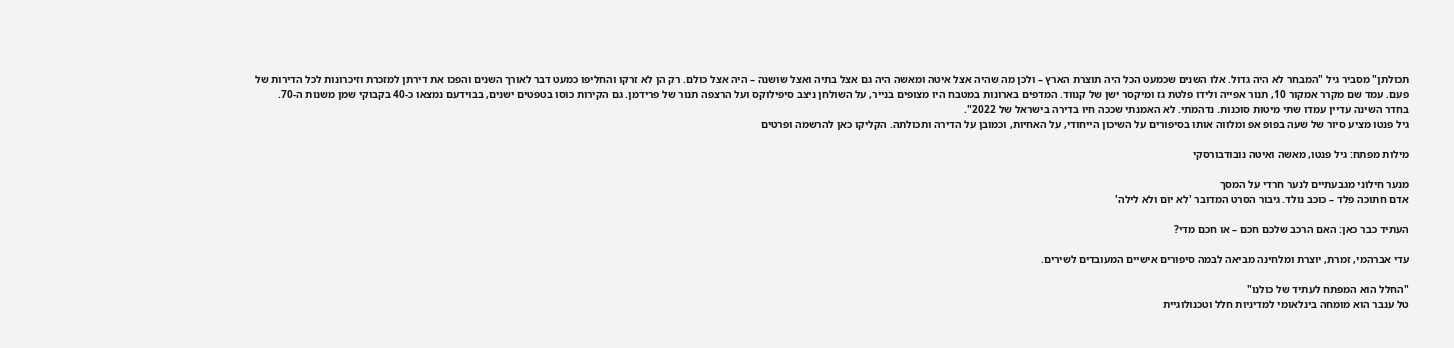תכולתן" מסביר גיל "המבחר לא היה גדול. אלו השנים שכמעט הכל היה תוצרת הארץ – ולכן מה שהיה אצל איטה ומאשה היה גם אצל בתיה ואצל שושנה – היה אצל כולם. רק הן לא זרקו והחליפו כמעט דבר לאורך השנים והפכו את דירתן למזכרת וזיכרונות לכל הדירות של פעם. עמד שם מקרר אמקור 10, תנור אפייה ולידו פלטת גז ומיקסר ישן של קנווד. המדפים בארונות במטבח היו מצופים בנייר, על השולחן ניצב סיפילוקס ועל הרצפה תנור של פרידמן. גם הקירות כוסו בטפטים ישנים, בבוידעם נמצאו כ-40 בקבוקי שמן משנות ה-70. בחדר השינה עדיין עמדו שתי מיטות סוכנות. נדהמתי. לא האמנתי שככה חיו בדירה בישראל של 2022".
גיל פנטו מציע סיור של שעה בפופ אפ ומלווה אותו בסיפורים על השיכון הייחודי, על האחיות, וכמובן על הדירה ותכולתה. הקליקו כאן להרשמה ופרטים

מילות מפתח: גיל פנטו, מאשה ואיטה נובודבורסקי

מנער חילוני מגבעתיים לנער חרדי על המסך
אדם חתוכה פלד – כוכב נולד. גיבור הסרט המדובר 'לא יום ולא לילה'

העתיד כבר כאן: האם הרכב שלכם חכם – או חכם מדי?

עדי אברהמי, זמרת, יוצרת ומלחינה מביאה לבמה סיפורים אישיים המעובדים לשירים.

"החלל הוא המפתח לעתיד של כולנו"
טל ענבר הוא מומחה בינלאומי למדיניות חלל וטכנולוגיית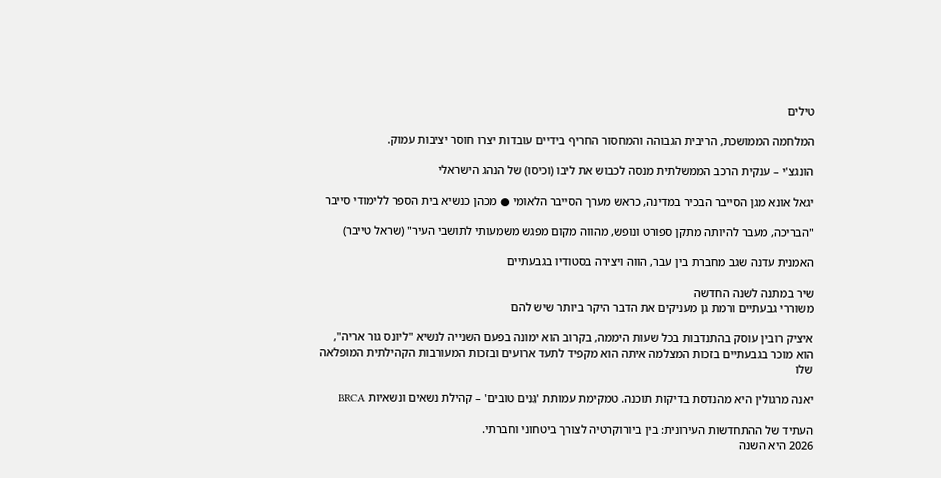טילים

המלחמה הממושכת, הריבית הגבוהה והמחסור החריף בידיים עובדות יצרו חוסר יציבות עמוק.

הונגצ'י – ענקית הרכב הממשלתית מנסה לכבוש את ליבו (וכיסו) של הנהג הישראלי

יגאל אונא מגן הסייבר הבכיר במדינה, כראש מערך הסייבר הלאומי ● מכהן כנשיא בית הספר ללימודי סייבר

"הבריכה, מעבר להיותה מתקן ספורט ונופש, מהווה מקום מפגש משמעותי לתושבי העיר" (שראל טייבר)

האמנית עדנה שגב מחברת בין עבר, הווה ויצירה בסטודיו בגבעתיים

שיר במתנה לשנה החדשה
משוררי גבעתיים ורמת גן מעניקים את הדבר היקר ביותר שיש להם

איציק רובין עוסק בהתנדבות בכל שעות היממה, בקרוב הוא ימונה בפעם השנייה לנשיא "ליונס גור אריה", הוא מוכר בגבעתיים בזכות המצלמה איתה הוא מקפיד לתעד ארועים ובזכות המעורבות הקהילתית המופלאה שלו

יאנה מרגולין היא מהנדסת בדיקות תוכנה. טמקימת עמותת 'גֵּנִים טובים' – קהילת נשאים ונשאיות BRCA

העתיד של ההתחדשות העירונית: בין ביורוקרטיה לצורך ביטחוני וחברתי.
2026 היא השנה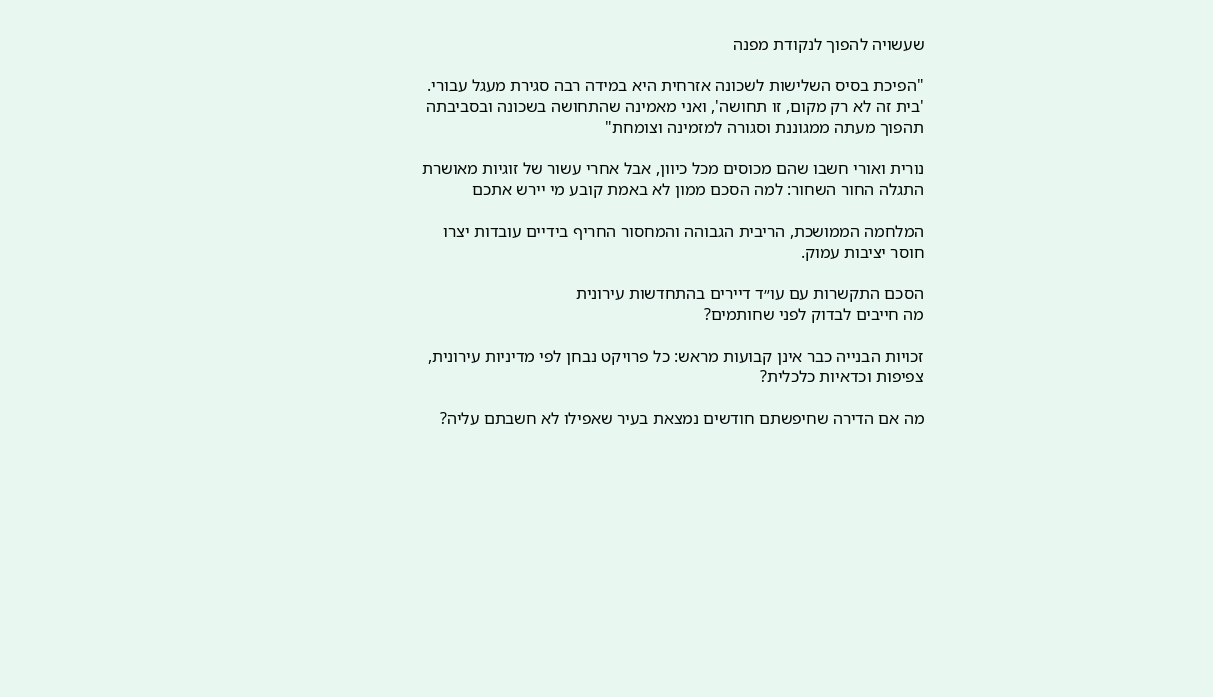שעשויה להפוך לנקודת מפנה

"הפיכת בסיס השלישות לשכונה אזרחית היא במידה רבה סגירת מעגל עבורי. 'בית זה לא רק מקום, זו תחושה', ואני מאמינה שהתחושה בשכונה ובסביבתה תהפוך מעתה ממגוננת וסגורה למזמינה וצומחת"

נורית ואורי חשבו שהם מכוסים מכל כיוון, אבל אחרי עשור של זוגיות מאושרת התגלה החור השחור: למה הסכם ממון לא באמת קובע מי יירש אתכם

המלחמה הממושכת, הריבית הגבוהה והמחסור החריף בידיים עובדות יצרו חוסר יציבות עמוק.

הסכם התקשרות עם עו״ד דיירים בהתחדשות עירונית
מה חייבים לבדוק לפני שחותמים?

זכויות הבנייה כבר אינן קבועות מראש: כל פרויקט נבחן לפי מדיניות עירונית, צפיפות וכדאיות כלכלית?

מה אם הדירה שחיפשתם חודשים נמצאת בעיר שאפילו לא חשבתם עליה?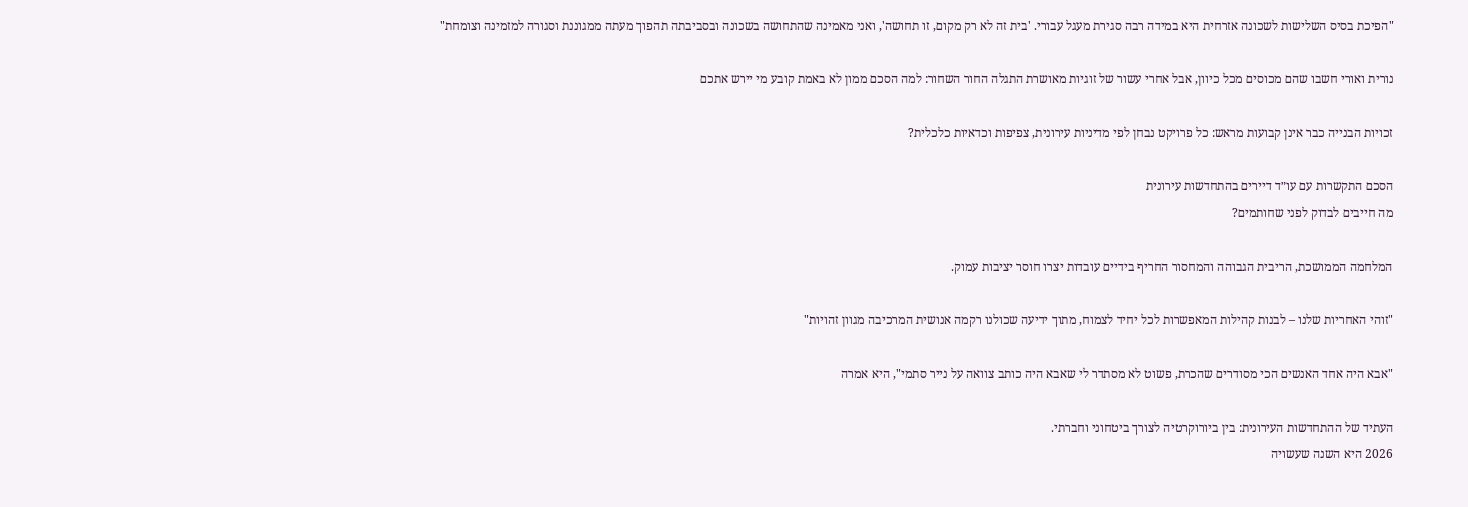"הפיכת בסיס השלישות לשכונה אזרחית היא במידה רבה סגירת מעגל עבורי. 'בית זה לא רק מקום, זו תחושה', ואני מאמינה שהתחושה בשכונה ובסביבתה תהפוך מעתה ממגוננת וסגורה למזמינה וצומחת"

נורית ואורי חשבו שהם מכוסים מכל כיוון, אבל אחרי עשור של זוגיות מאושרת התגלה החור השחור: למה הסכם ממון לא באמת קובע מי יירש אתכם

זכויות הבנייה כבר אינן קבועות מראש: כל פרויקט נבחן לפי מדיניות עירונית, צפיפות וכדאיות כלכלית?

הסכם התקשרות עם עו״ד דיירים בהתחדשות עירונית
מה חייבים לבדוק לפני שחותמים?

המלחמה הממושכת, הריבית הגבוהה והמחסור החריף בידיים עובדות יצרו חוסר יציבות עמוק.

"זוהי האחריות שלנו – לבנות קהילות המאפשרות לכל יחיד לצמוח, מתוך ידיעה שכולנו רקמה אנושית המרכיבה מגוון זהויות"

"אבא היה אחד האנשים הכי מסודרים שהכרת, פשוט לא מסתדר לי שאבא היה כותב צוואה על נייר סתמי", היא אמרה

העתיד של ההתחדשות העירונית: בין ביורוקרטיה לצורך ביטחוני וחברתי.
2026 היא השנה שעשויה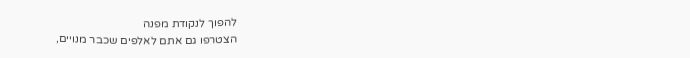להפוך לנקודת מפנה
הצטרפו גם אתם לאלפים שכבר מנויים,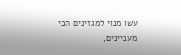עשו מנוי למגזינים הכי מעניינים,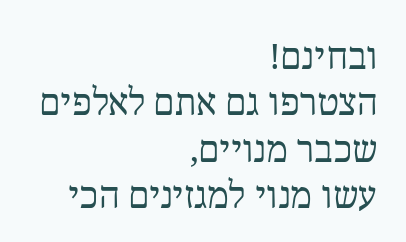ובחינם!
הצטרפו גם אתם לאלפים שכבר מנויים,
עשו מנוי למגזינים הכי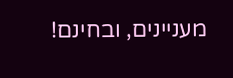מעניינים, ובחינם!